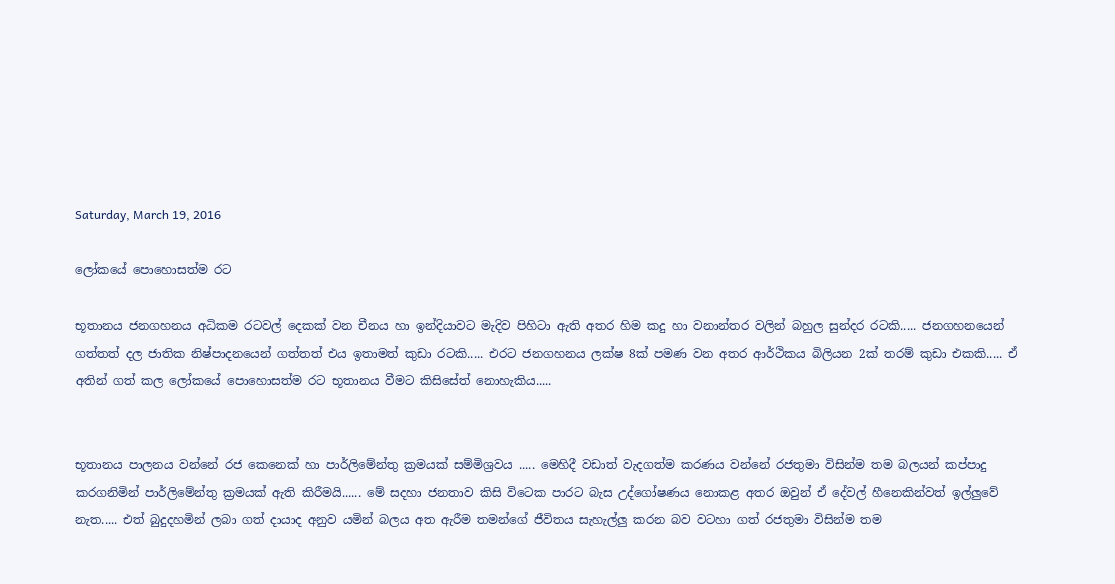Saturday, March 19, 2016

ලෝකයේ පොහොසත්ම රට

භූතානය ජනගහනය අධිකම රටවල් දෙකක් වන චීනය හා ඉන්දියාවට මැදිව පිහිටා ඇති අතර හිම කදු හා වනාන්තර වලින් බහුල සුන්දර රටකි..... ජනගහනයෙන් ගත්තත් දල ජාතික නිෂ්පාදනයෙන් ගත්තත් එය ඉතාමත් කුඩා රටකි..... එරට ජනගහනය ලක්ෂ 8ක් පමණ වන අතර ආර්ථිකය බිලියන 2ක් තරම් කුඩා එකකි..... ඒ  අතින් ගත් කල ලෝකයේ පොහොසත්ම රට භූතානය වීමට කිසිසේත් නොහැකිය.....


භූතානය පාලනය වන්නේ රජ කෙනෙක් හා පාර්ලිමේන්තු ක්‍රමයක් සම්මිශ්‍රවය ..... මෙහිදී වඩාත් වැදගත්ම කරණය වන්නේ රජතුමා විසින්ම තම බලයන් කප්පාදු කරගනිමින් පාර්ලිමේන්තු ක්‍රමයක් ඇති කිරීමයි...... මේ සදහා ජනතාව කිසි විටෙක පාරට බැස උද්ගෝෂණය නොකළ අතර ඔවුන් ඒ දේවල් හීනෙකින්වත් ඉල්ලුවේ නැත..... එත් බුදුදහමින් ලබා ගත් දායාද අනුව යමින් බලය අත ඇරීම තමන්ගේ ජීවිතය සැහැල්ලු කරන බව වටහා ගත් රජතුමා විසින්ම තම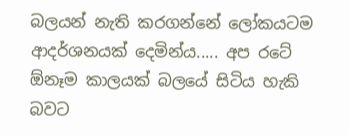බලයන් නැති කරගන්නේ ලෝකයටම ආදර්ශනයක් දෙමින්ය..... අප රටේ ඕනෑම කාලයක් බලයේ සිටිය හැකි බවට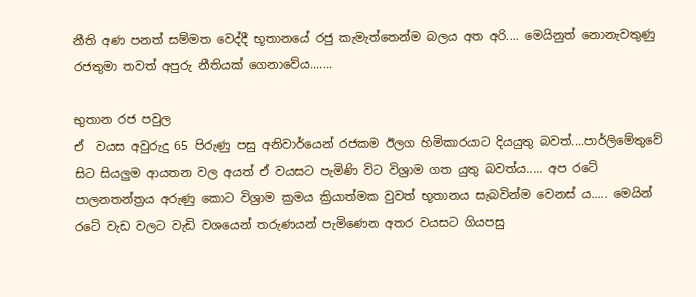නීති අණ පනත් සම්මත වෙද්දී භූතානයේ රජු කැමැත්තෙන්ම බලය අත අරි.... මෙයිනුත් නොනැවතුණු රජතුමා තවත් අපුරු නීතියක් ගෙනාවේය.......

භුතාන රජ පවුල
ඒ  වයස අවුරුදු 65 පිරුණු පසු අනිවාර්යෙන් රජකම ඊලග හිමිකාරයාට දියයුතු බවත්....පාර්ලිමේතුවේ සිට සියලුම ආයතන වල අයත් ඒ වයසට පැමිණි විට විශ්‍රාම ගත යුතු බවත්ය..... අප රටේ පාලනතන්ත්‍රය අරුණු කොට විශ්‍රාම ක්‍රමය ක්‍රියාත්මක වුවත් භූතානය සැබවින්ම වෙනස් ය..... මෙයින් රටේ වැඩ වලට වැඩි වශයෙන් තරුණයන් පැමිණෙන අතර වයසට ගියපසු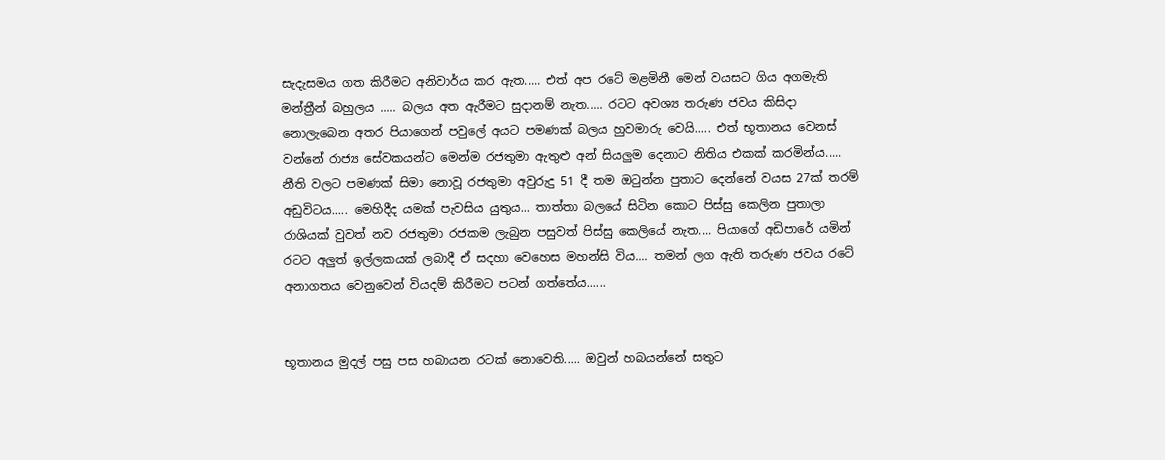සැදැසමය ගත කිරීමට අනිවාර්ය කර ඇත..... එත් අප රටේ මළමිනී මෙන් වයසට ගිය අගමැති මන්ත්‍රීන් බහුලය ..... බලය අත ඇරීමට සුදානම් නැත..... රටට අවශ්‍ය තරුණ ජවය කිසිදා නොලැබෙන අතර පියාගෙන් පවුලේ අයට පමණක් බලය හුවමාරු වෙයි..... එත් භූතානය වෙනස් වන්නේ රාජ්‍ය සේවකයන්ට මෙන්ම රජතුමා ඇතුළු අන් සියලුම දෙනාට නිතිය එකක් කරමින්ය..... නීති වලට පමණක් සිමා නොවූ රජතුමා අවුරුදු 51 දී තම ඔටුන්න පුතාට දෙන්නේ වයස 27ක් තරම් අඩුවිටය..... මෙහිදීද යමක් පැවසිය යුතුය... තාත්තා බලයේ සිටින කොට පිස්සු කෙලින පුතාලා රාශියක් වුවත් නව රජතුමා රජකම ලැබුන පසුවත් පිස්සු කෙලියේ නැත.... පියාගේ අඩිපාරේ යමින් රටට අලුත් ඉල්ලකයක් ලබාදී ඒ සදහා වෙහෙස මහන්සි විය.... තමන් ලග ඇති තරුණ ජවය රටේ අනාගතය වෙනුවෙන් වියදම් කිරීමට පටන් ගත්තේය......


භූතානය මුදල් පසු පස හබායන රටක් නොවෙති..... ඔවුන් හබයන්නේ සතුට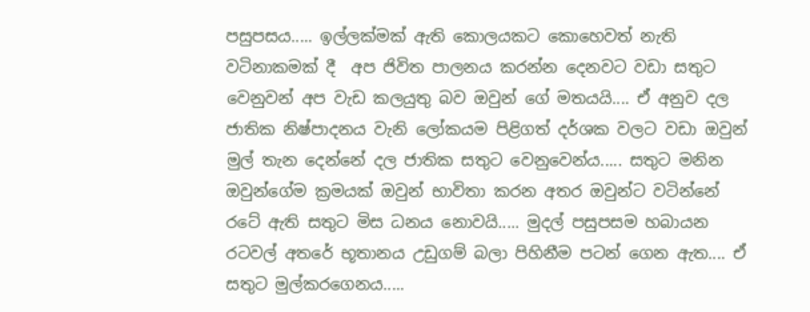පසුපසය..... ඉල්ලක්මක් ඇති කොලයකට කොහෙවත් නැති වටිනාකමක් දී  අප ජිවිත පාලනය කරන්න දෙනවට වඩා සතුට වෙනුවන් අප වැඩ කලයුතු බව ඔවුන් ගේ මතයයි.... ඒ අනුව දල ජාතික නිෂ්පාදනය වැනි ලෝකයම පිළිගත් දර්ශක වලට වඩා ඔවුන් මුල් තැන දෙන්නේ දල ජාතික සතුට වෙනුවෙන්ය..... සතුට මනින ඔවුන්ගේම ක්‍රමයක් ඔවුන් භාවිතා කරන අතර ඔවුන්ට වටින්නේ රටේ ඇති සතුට මිස ධනය නොවයි..... මුදල් පසුපසම හබායන රටවල් අතරේ භූතානය උඩුගම් බලා පිහිනීම පටන් ගෙන ඇත.... ඒ සතුට මුල්කරගෙනය.....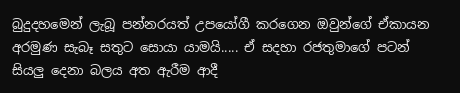බුදුදහමෙන් ලැබූ පන්නරයත් උපයෝගී කරගෙන ඔවුන්ගේ ඒකායන අරමුණ සැබෑ සතුට සොයා යාමයි..... ඒ සදහා රජතුමාගේ පටන් සියලු දෙනා බලය අත ඇරීම ආදී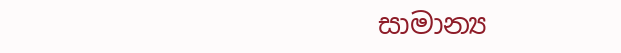සාමාන්‍ය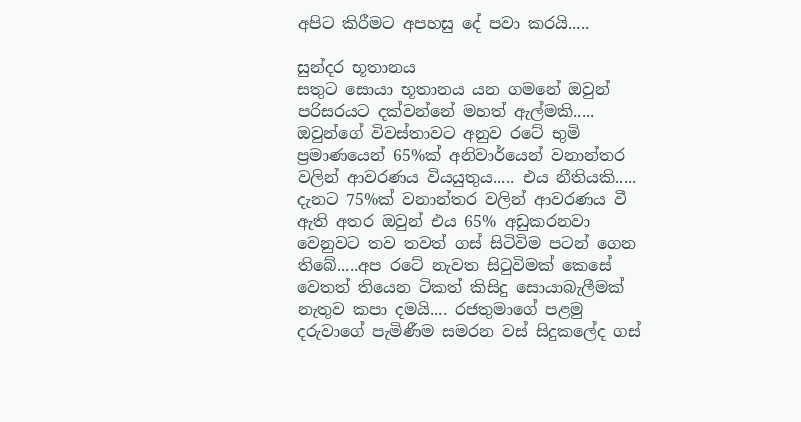අපිට කිරීමට අපහසු දේ පවා කරයි.....

සුන්දර භූතානය
සතුට සොයා භූතානය යන ගමනේ ඔවුන් පරිසරයට දක්වන්නේ මහත් ඇල්මකි..... ඔවුන්ගේ විවස්තාවට අනුව රටේ භුමි ප්‍රමාණයෙන් 65%ක් අනිවාර්යෙන් වනාන්තර වලින් ආවරණය වියයුතුය..... එය නීතියකි..... දැනට 75%ක් වනාන්තර වලින් ආවරණය වී ඇති අතර ඔවුන් එය 65% අඩුකරනවා වෙනුවට තව තවත් ගස් සිටිවිම පටන් ගෙන තිබේ.....අප රටේ නැවත සිටුවිමක් කෙසේ වෙතත් තියෙන ටිකත් කිසිදු සොයාබැලීමක් නැතුව කපා දමයි.... රජතුමාගේ පළමු දරුවාගේ පැමිණීම සමරන වස් සිදුකලේද ගස්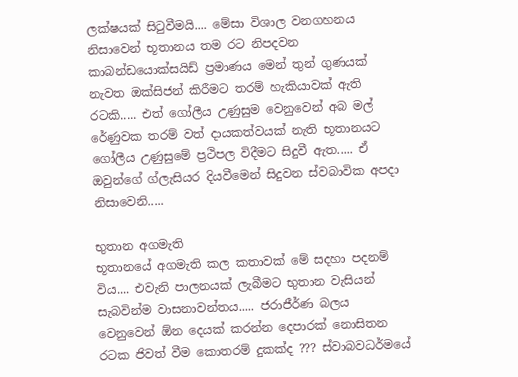ලක්ෂයක් සිටුවීමයි.... මේසා විශාල වනගහනය නිසාවෙන් භූතානය තම රට නිපදවන කාබන්ඩයොක්සයිඩ් ප්‍රමාණය මෙන් තුන් ගුණයක් නැවත ඔක්සිජන් කිරීමට තරම් හැකියාවක් ඇති රටකි..... එත් ගෝලීය උණුසුම වෙනුවෙන් අබ මල් රේණුවක තරම් වත් දායකත්වයක් නැති භූතානයට ගෝලීය උණුසුමේ ප්‍රථිපල විදීමට සිදුවී ඇත..... ඒ ඔවුන්ගේ ග්ලැසියර දියවීමෙන් සිදුවන ස්වබාවික අපදා නිසාවෙනි.....

භුතාන අගමැති
භූතානයේ අගමැති කල කතාවක් මේ සදහා පදනම් විය.... එවැනි පාලනයක් ලැබීමට භුතාන වැසියන් සැබවින්ම වාසනාවන්තය..... ජරාජීර්ණ බලය වෙනුවෙන් ඕන දෙයක් කරන්න දෙපාරක් නොසිතන රටක ජිවත් වීම කොතරම් දුකක්ද ??? ස්වාබවධර්මයේ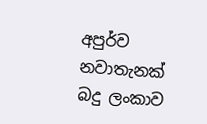අපුර්ව නවාතැනක් බදු ලංකාව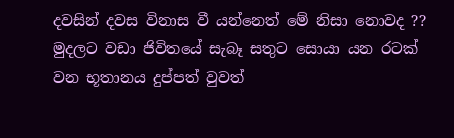දවසින් දවස විනාස වී යන්නෙත් මේ නිසා නොවද ??
මුදලට වඩා ජිවිතයේ සැබෑ සතුට සොයා යන රටක් වන භූතානය දුප්පත් වුවත්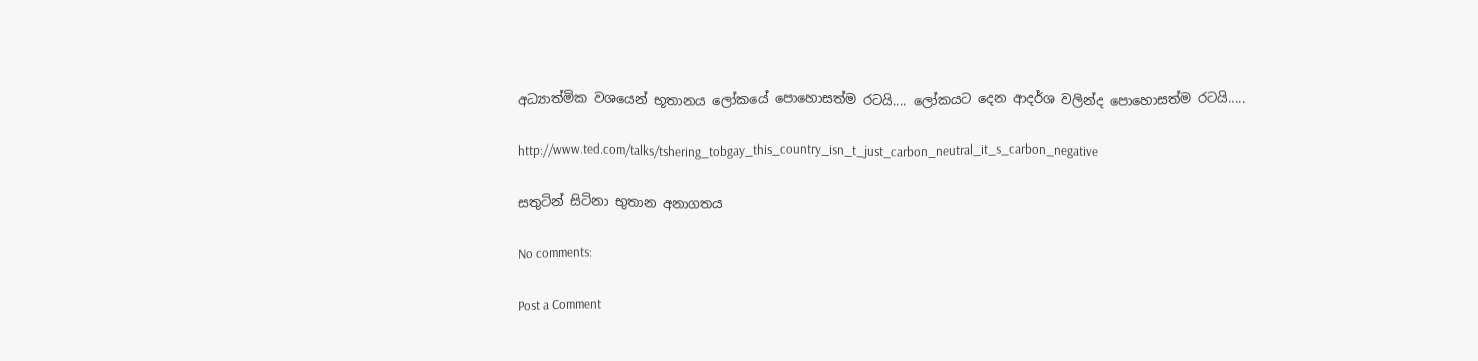අධ්‍යාත්මික වශයෙන් භූතානය ලෝකයේ පොහොසත්ම රටයි.... ලෝකයට දෙන ආදර්ශ වලින්ද පොහොසත්ම රටයි.....

http://www.ted.com/talks/tshering_tobgay_this_country_isn_t_just_carbon_neutral_it_s_carbon_negative

සතුටින් සිටිනා භුතාන අනාගතය

No comments:

Post a Comment